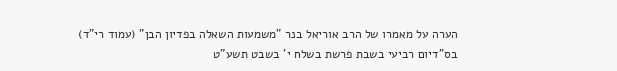הערה על מאמרו של הרב אוריאל בנר "משמעות השאלה בפדיון הבן" (עמוד רי"ד)
בס"דיום רביעי בשבת פרשת בשלח י' בשבט תשע"ט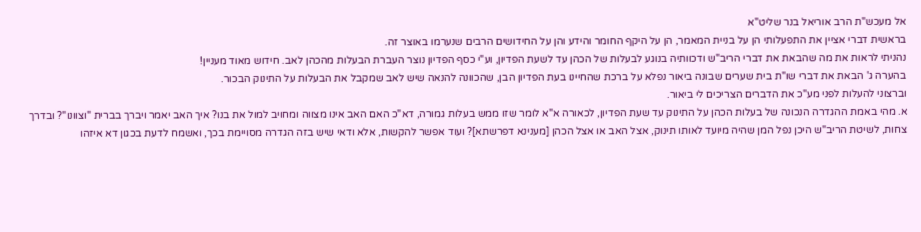אל מעכש"ת הרב אוריאל בנר שליט"א
בראשית דברי אציין את התפעלותי הן על בניית המאמר, הן על היקף החומר והידע והן על החידושים הרבים שנערמו באוצר זה.
נהניתי לראות את מה שהבאת את דברי הריב"ש ודכוותיה בנוגע לבעלות של הכהן עד לשעת הפדיון, וע"י כסף הפדיון נוצר העברת הבעלות מהכהן לאב. חידוש מאוד מעניין!
בהערה ג' הבאת את דברי שו"ת בית שערים שבונה ביאור נפלא על ברכת שהחיינו בעת הפדיון הבן, שהכוונה להנאה שיש לאב שמקבל את הבעלות על התינוק הבכור.
וברצוני להעלות לפני מע"כ את הדברים הצריכים לי ביאור.
א. מהי באמת ההגדרה הנכונה של בעלות הכהן על התינוק עד שעת הפדיון, לכאורה א"א לומר שזו ממש בעלות גמורה, דא"כ האם האב אינו מצווה ומחויב למול את בנו? איך האב יאמר ויברך בברית "וצוונו"? ובדרך צחות, לשיטת הריב"ש היכן נפל המן שהיה מיועד לאותו תינוק, אצל האב או אצל הכהן [מענינא דפרשתא]? ועוד אפשר להקשות, אלא ודאי שיש בזה הגדרה מסויימת בכך, ואשמח לדעת בכגון דא איזהו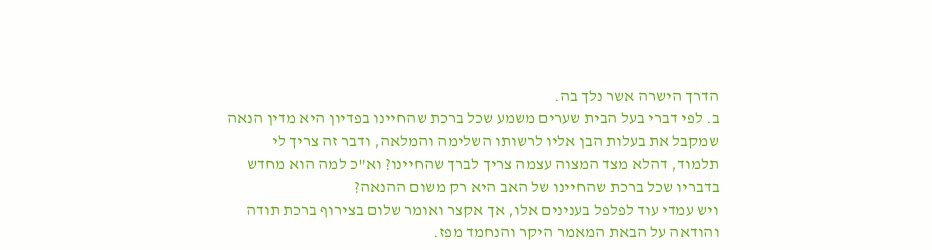הדרך הישרה אשר נלך בה.
ב. לפי דברי בעל הבית שערים משמע שכל ברכת שהחיינו בפדיון היא מדין הנאה שמקבל את בעלות הבן אליו לרשותו השלימה והמלאה, ודבר זה צריך לי תלמוד, דהלא מצד המצוה עצמה צריך לברך שהחיינו? וא"כ למה הוא מחדש בדבריו שכל ברכת שהחיינו של האב היא רק משום ההנאה?
ויש עמדי עוד לפלפל בענינים אלו, אך אקצר ואומר שלום בצירוף ברכת תודה והודאה על הבאת המאמר היקר והנחמד מפז.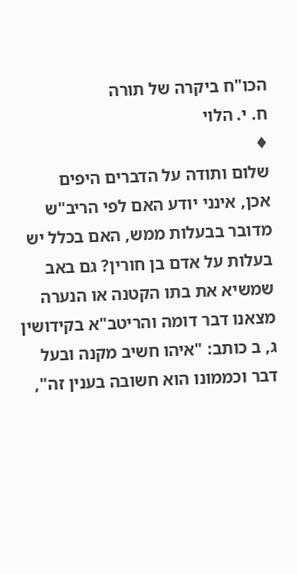הכו"ח ביקרה של תורה
ח. י. הלוי
♦
שלום ותודה על הדברים היפים
אכן, אינני יודע האם לפי הריב"ש מדובר בבעלות ממש, האם בכלל יש בעלות על אדם בן חורין? גם באב שמשיא את בתו הקטנה או הנערה מצאנו דבר דומה והריטב"א בקידושין ג, ב כותב: "איהו חשיב מקנה ובעל דבר וכממונו הוא חשובה בענין זה",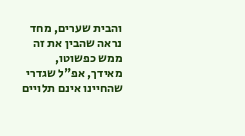והבית שערים, מחד נראה שהבין את זה ממש כפשוטו, מאידך, אפ"ל שגדרי שהחיינו אינם תלויים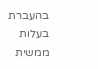בהעברת בעלות ממשית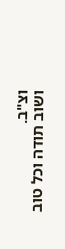וצ"ב.
ושוב תודה וכל טוב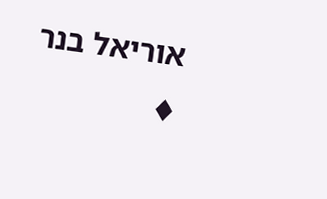אוריאל בנר
♦